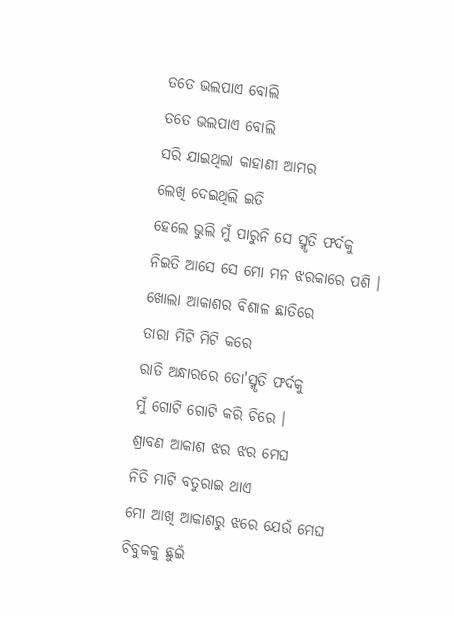ତତେ ଭଲପାଏ ବୋଲି
ତତେ ଭଲପାଏ ବୋଲି
ସରି ଯାଇଥିଲା କାହାଣୀ ଆମର
ଲେଖି ଦେଇଥିଲି ଇତି
ହେଲେ ଭୁଲି ମୁଁ ପାରୁନି ସେ ସ୍ମୃତି ଫର୍ଦକୁ
ନିଇତି ଆସେ ସେ ମୋ ମନ ଝରକାରେ ପଶି ।
ଖୋଲା ଆକାଶର ବିଶାଳ ଛାତିରେ
ତାରା ମିଟି ମିଟି କରେ
ରାତି ଅନ୍ଧାରରେ ତୋ'ସ୍ମୃତି ଫର୍ଦକୁ
ମୁଁ ଗୋଟି ଗୋଟି କରି ଚିରେ ।
ଶ୍ରାବଣ ଆକାଶ ଝର ଝର ମେଘ
ନିତି ମାଟି ବତୁରାଇ ଥାଏ
ମୋ ଆଖି ଆକାଶରୁ ଝରେ ଯେଉଁ ମେଘ
ଚିବୁକକୁ ଛୁଇଁ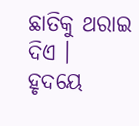ଛାତିକୁ ଥରାଇ ଦିଏ ।
ହୃଦୟେ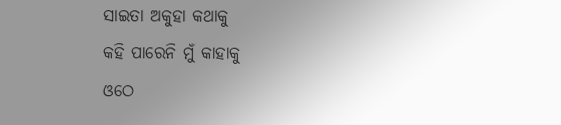ସାଇତା ଅକୁହା କଥାକୁ
କହି ପାରେନି ମୁଁ କାହାକୁ
ଓଠେ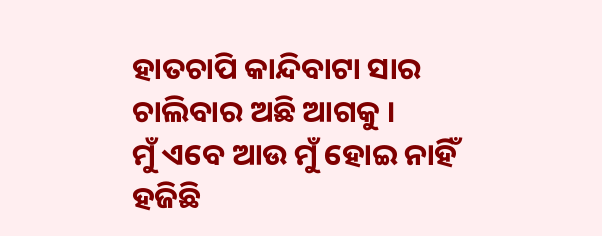ହାତଚାପି କାନ୍ଦିବାଟା ସାର
ଚାଲିବାର ଅଛି ଆଗକୁ ।
ମୁଁ ଏବେ ଆଉ ମୁଁ ହୋଇ ନାହିଁ
ହଜିଛି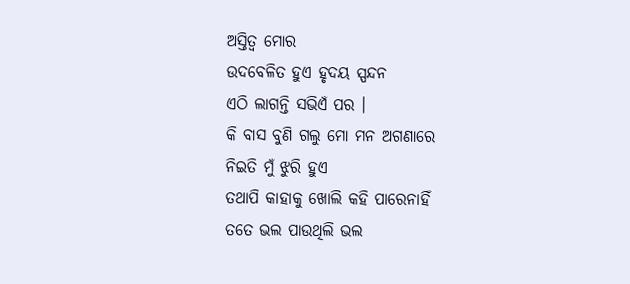ଅସ୍ତିତ୍ବ ମୋର
ଉଦବେଳିତ ହୁଏ ହୃଦୟ ସ୍ପନ୍ଦନ
ଏଠି ଲାଗନ୍ତି ସଭିଏଁ ପର ।
କି ବାସ ବୁଣି ଗଲୁ ମୋ ମନ ଅଗଣାରେ
ନିଇତି ମୁଁ ଝୁରି ହୁଏ
ତଥାପି କାହାକୁ ଖୋଲି କହି ପାରେନାହିଁ
ତତେ ଭଲ ପାଉଥିଲି ଭଲ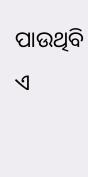ପାଉଥିବି
ଏ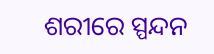ଶରୀରେ ସ୍ପନ୍ଦନ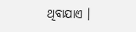ଥିବାଯାଏ ।